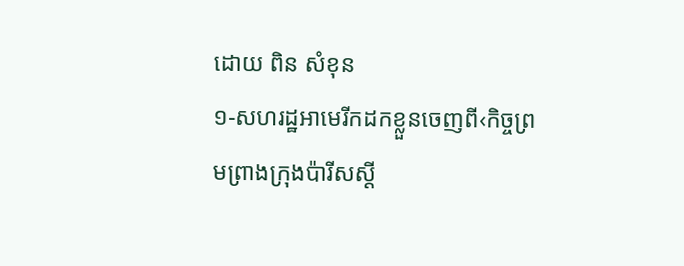ដោយ ពិន សំខុន
១-សហរដ្ឋអាមេរីកដកខ្លួនចេញពី‹កិច្ចព្រមព្រាងក្រុងប៉ារីសស្តី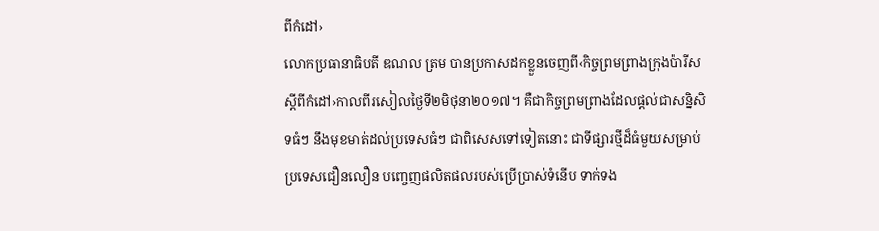ពីកំដៅ›
លោកប្រធានាធិបតី ឌណល ត្រម បានប្រកាសដកខ្លួនចេញពី‹កិច្ចព្រមព្រាងក្រុងប៉ារីសស្តីពីកំដៅ›កាលពីរសៀលថ្ងៃទី២មិថុនា២០១៧។ គឺជាកិច្ចព្រមព្រាងដែលផ្តល់ជាសន្និសិទធំៗ នឹងមុខមាត់ដល់ប្រទេសធំៗ ជាពិសេសទៅទៀតនោះ ជាទីផ្សារថ្មីដ៏ធំមួយសម្រាប់ប្រទេសជឿនលឿន បញ្ចេញផលិតផលរបស់ប្រើប្រាស់ទំនើប ទាក់ទង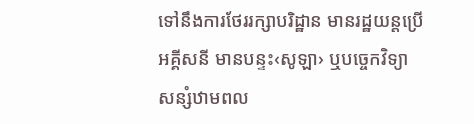ទៅនឹងការថែររក្សាបរិដ្ឋាន មានរដ្ឋយន្តប្រើអគ្គីសនី មានបន្ទះ‹សូឡា› ឬបច្ចេកវិទ្យាសន្សំឋាមពល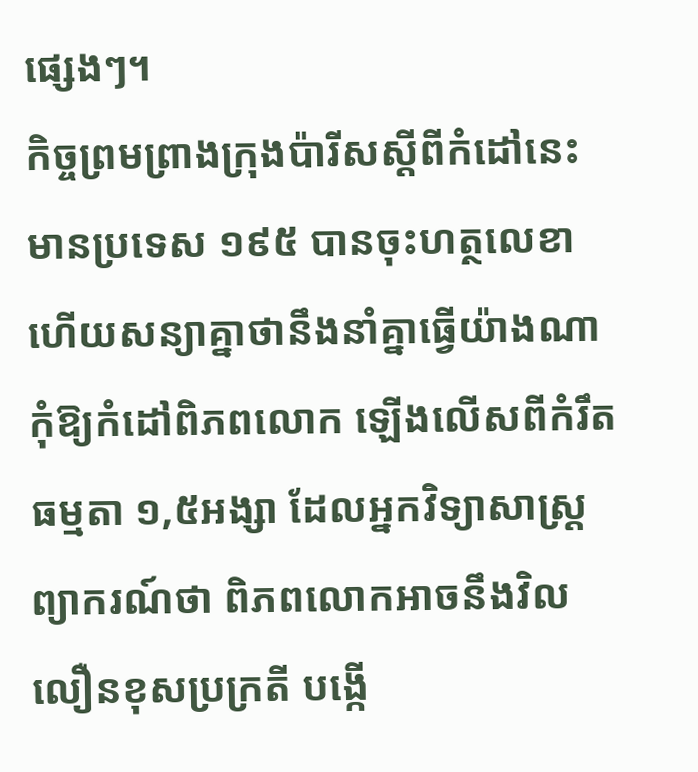ផ្សេងៗ។
កិច្ចព្រមព្រាងក្រុងប៉ារីសស្តីពីកំដៅនេះ មានប្រទេស ១៩៥ បានចុះហត្ថលេខា ហើយសន្យាគ្នាថានឹងនាំគ្នាធ្វើយ៉ាងណាកុំឱ្យកំដៅពិភពលោក ឡើងលើសពីកំរឹតធម្មតា ១,៥អង្សា ដែលអ្នកវិទ្យាសាស្ត្រព្យាករណ៍ថា ពិភពលោកអាចនឹងវិលលឿនខុសប្រក្រតី បង្កើ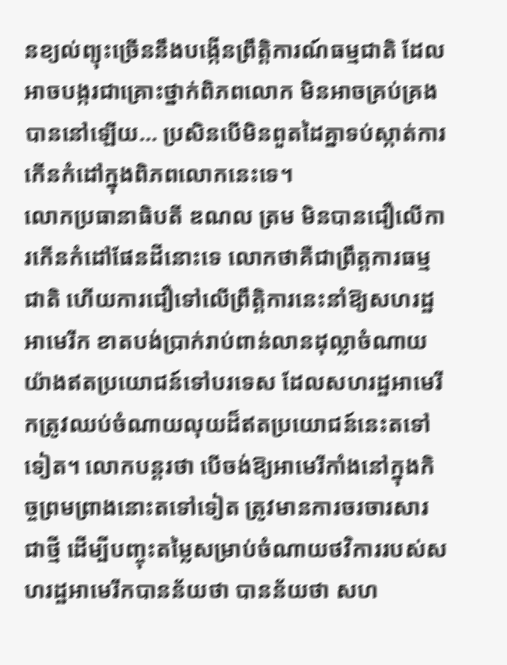នខ្យល់ព្យុះច្រើននឹងបង្កើនព្រឹត្តិការណ៍ធម្មជាតិ ដែលអាចបង្ករជាគ្រោះថ្នាក់ពិភពលោក មិនអាចគ្រប់គ្រងបាននៅឡើយ… ប្រសិនបើមិនពួតដៃគ្នាទប់ស្កាត់ការកើនកំដៅក្នុងពិភពលោកនេះទេ។
លោកប្រធានាធិបតី ឌណល ត្រម មិនបានជឿលើការកើនកំដៅផែនដីនោះទេ លោកថាគឺជាព្រឹត្តការធម្មជាតិ ហើយការជឿទៅលើព្រឹត្តិការនេះនាំឱ្យសហរដ្ឋអាមេរីក ខាតបង់ប្រាក់រាប់ពាន់លានដុល្លាចំណាយយ៉ាងឥតប្រយោជន៍ទៅបរទេស ដែលសហរដ្ឋអាមេរីកត្រូវឈប់ចំណាយលុយដ៏ឥតប្រយោជន៍នេះតទៅទៀត។ លោកបន្តរថា បើចង់ឱ្យអាមេរីកាំងនៅក្នុងកិច្ចព្រមព្រាងនោះតទៅទៀត ត្រូវមានការចរចារសារជាថ្មី ដើម្បីបញ្ចុះតម្លៃសម្រាប់ចំណាយថវិការរបស់សហរដ្ឋអាមេរីកបានន័យថា បានន័យថា សហ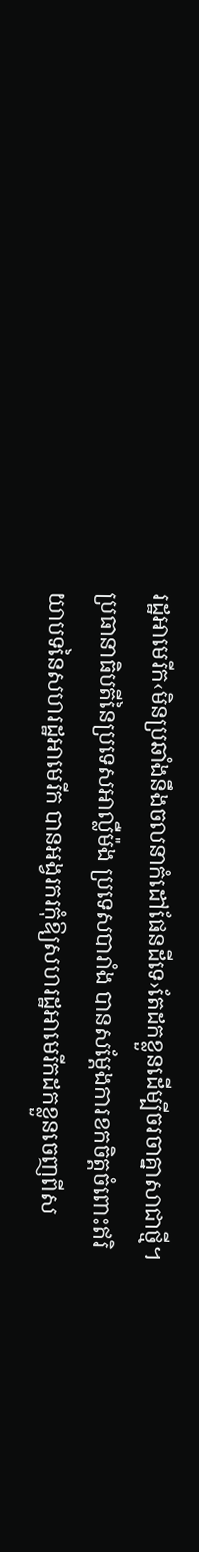រដ្ឋអាមេរីក‹មិនប្រឆាំងនឹងចលនាកំដៅផែនដីទេ›តែដកខ្លួនដើម្បីចរចាគ្នាសាជាថ្មី។
ប្រធានាធិបតីនៃប្រទេសអាល្លឺម៉ង ប្រទេសបារាំង បានសម្តែងការខកចិត្តចំពោះឥរិយាបទនៃសហរដ្ឋអាមេរីក បានអង្វរករកុំឱ្យសហរដ្ឋអាមេរីកដកខ្លួនចេញពីស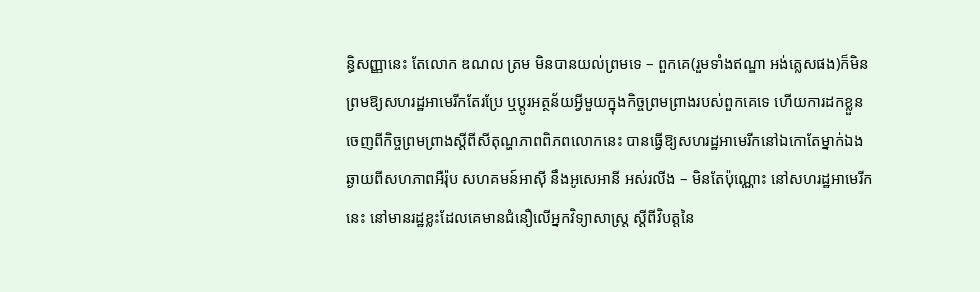ន្ធិសញ្ញានេះ តែលោក ឌណល ត្រម មិនបានយល់ព្រមទេ – ពួកគេ(រួមទាំងឥណ្ឌា អង់គ្លេសផង)ក៏មិនព្រមឱ្យសហរដ្ឋអាមេរីកតែរប្រែ ឬប្តូរអត្ថន័យអ្វីមួយក្នុងកិច្ចព្រមព្រាងរបស់ពួកគេទេ ហើយការដកខ្លួនចេញពីកិច្ចព្រមព្រាងស្តីពីសីតុណ្ហភាពពិភពលោកនេះ បានធ្វើឱ្យសហរដ្ឋអាមេរីកនៅឯកោតែម្នាក់ឯង ឆ្ងាយពីសហភាពអឺរ៉ុប សហគមន៍អាស៊ី នឹងអូសេអានី អស់រលីង – មិនតែប៉ុណ្ណោះ នៅសហរដ្ឋអាមេរីកនេះ នៅមានរដ្ឋខ្លះដែលគេមានជំនឿលើអ្នកវិទ្យាសាស្ត្រ ស្តីពីវិបត្តនៃ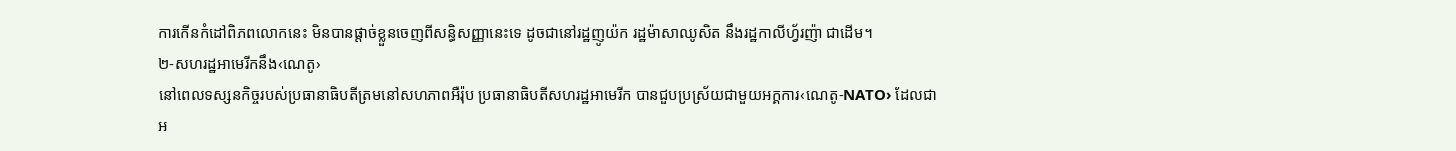ការកើនកំដៅពិភពលោកនេះ មិនបានផ្តាច់ខ្លួនចេញពីសន្ធិសញ្ញានេះទេ ដូចជានៅរដ្ឋញូយ៉ក រដ្ឋម៉ាសាឈូសិត នឹងរដ្ឋកាលីហ្វ័រញ៉ា ជាដើម។
២-សហរដ្ឋអាមេរីកនឹង‹ណេតូ›
នៅពេលទស្សនកិច្ចរបស់ប្រធានាធិបតីត្រមនៅសហភាពអឺរ៉ុប ប្រធានាធិបតីសហរដ្ឋអាមេរីក បានជួបប្រស្រ័យជាមួយអក្គការ‹ណេតូ-NATO› ដែលជាអ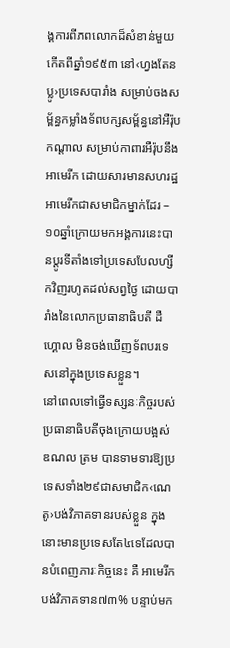ង្គការពីភពលោកដ៏សំខាន់មួយកើតពីឆ្នាំ១៩៥៣ នៅ‹ហ្វងតែនប្លូ›ប្រទេសបារាំង សម្រាប់ចងសម្ព័ន្ធកម្លាំងទ័ពបក្សសម្ព័ន្ធនៅអឺរ៉ុបកណ្តាល សម្រាប់កាពារអឺរ៉ុបនឹងអាមេរីក ដោយសារមានសហរដ្ឋអាមេរីកជាសមាជិកម្នាក់ដែរ – ១០ឆ្នាំក្រោយមកអង្គការនេះបានប្តូរទីតាំងទៅប្រទេសបែលហ្សីកវិញរហូតដល់សព្វថ្ងៃ ដោយបារាំងនៃលោកប្រធានាធិបតី ដឺហ្គោល មិនចង់ឃើញទ័ពបរទេសនៅក្នុងប្រទេសខ្លួន។
នៅពេលទៅធ្វើទស្សនៈកិច្ចរបស់ប្រធានាធិបតីចុងក្រោយបង្អស់ ឌណល ត្រម បានទាមទារឱ្យប្រទេសទាំង២៩ជាសមាជិក‹ណេតូ›បង់វិភាគទានរបស់ខ្លួន ក្នុងនោះមានប្រទេសតែ៤ទេដែលបានបំពេញភារៈកិច្ចនេះ គឺ អាមេរីកបង់វិភាគទាន៧៣% បន្ទាប់មក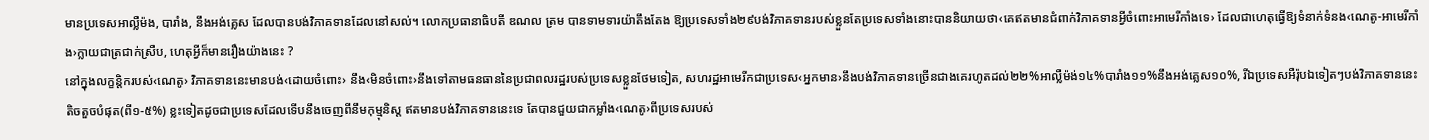មានប្រទេសអាល្លឺម៉ង, បារាំង, នឹងអង់គ្លេស ដែលបានបង់វិភាគទានដែលនៅសល់។ លោកប្រធានាធិបតី ឌណល ត្រម បានទាមទារយ៉ាតឹងតែង ឱ្យប្រទេសទាំង២៩បង់វិភាគទានរបស់ខ្លួនតែប្រទេសទាំងនោះបាននិយាយថា‹គេឥតមានជំពាក់វិភាគទានអ្វីចំពោះអាមេរីកាំងទេ› ដែលជាហេតុធ្វើឱ្យទំនាក់ទំនង‹ណេតូ-អាមេរីកាំង›ក្លាយជាត្រជាក់ស្រឺប, ហេតុអ្វីក៏មានរឿងយ៉ាងនេះ ?
នៅក្នុងលក្ខន្តិករបស់‹ណេតូ› វិភាគទាននេះមានបង់‹ដោយចំពោះ› នឹង‹មិនចំពោះ›នឹងទៅតាមធនធាននៃប្រជាពលរដ្ឋរបស់ប្រទេសខ្លួនថែមទៀត, សហរដ្ឋអាមេរីកជាប្រទេស‹អ្នកមាន›នឹងបង់វិភាគទានច្រើនជាងគេរហូតដល់២២%អាល្លឺម៉ង់១៤%បារាំង១១%នឹងអង់គ្លេស១០%, រីឯប្រទេសអឺរ៉ុបឯទៀតៗបង់វិភាគទាននេះតិចតួចបំផុត(ពី១-៥%) ខ្លះទៀតដូចជាប្រទេសដែលទើបនឹងចេញពីនឹមកុម្មុនិស្ត ឥតមានបង់វិភាគទាននេះទេ តែបានជួយជាកម្លាំង‹ណេតូ›ពីប្រទេសរបស់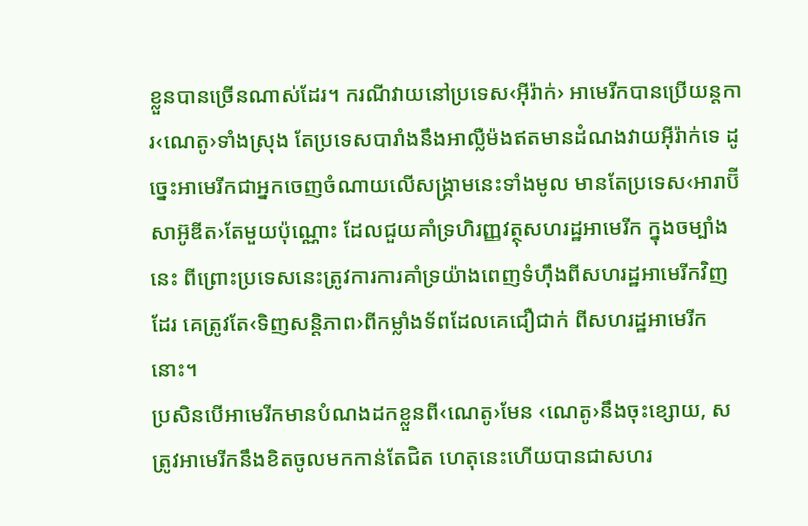ខ្លួនបានច្រើនណាស់ដែរ។ ករណីវាយនៅប្រទេស‹អ៊ីរ៉ាក់› អាមេរីកបានប្រើយន្តការ‹ណេតូ›ទាំងស្រុង តែប្រទេសបារាំងនឹងអាល្លឺម៉ងឥតមានដំណងវាយអ៊ីរ៉ាក់ទេ ដូច្នេះអាមេរីកជាអ្នកចេញចំណាយលើសង្គ្រាមនេះទាំងមូល មានតែប្រទេស‹អារាប៊ី សាអ៊ូឌីត›តែមួយប៉ុណ្ណោះ ដែលជួយគាំទ្រហិរញ្ញវត្ថុសហរដ្ឋអាមេរីក ក្នុងចម្បាំងនេះ ពីព្រោះប្រទេសនេះត្រូវការការគាំទ្រយ៉ាងពេញទំហ៊ឹងពីសហរដ្ឋអាមេរីកវិញដែរ គេត្រូវតែ‹ទិញសន្តិភាព›ពីកម្លាំងទ័ពដែលគេជឿជាក់ ពីសហរដ្ឋអាមេរីកនោះ។
ប្រសិនបើអាមេរីកមានបំណងដកខ្លួនពី‹ណេតូ›មែន ‹ណេតូ›នឹងចុះខ្សោយ, សត្រូវអាមេរីកនឹងខិតចូលមកកាន់តែជិត ហេតុនេះហើយបានជាសហរ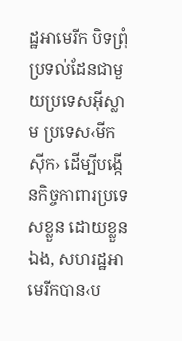ដ្ឋអាមេរីក បិទព្រុំប្រទល់ដែនជាមួយប្រទេសអ៊ីស្លាម ប្រទេស‹មីកស៊ីក› ដើម្បីបង្កើនកិច្ចកាពារប្រទេសខ្លួន ដោយខ្លួនឯង, សហរដ្ឋអាមេរីកបាន‹ប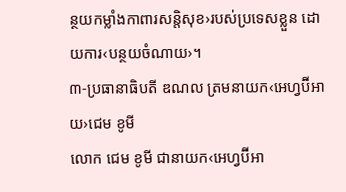ន្ថយកម្លាំងកាពារសន្តិសុខ›របស់ប្រទេសខ្លួន ដោយការ‹បន្ថយចំណាយ›។
៣-ប្រធានាធិបតី ឌណល ត្រមនាយក‹អេហ្វប៊ីអាយ›ជេម ខូមី
លោក ជេម ខូមី ជានាយក‹អេហ្វប៊ីអា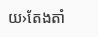យ›តែងតាំ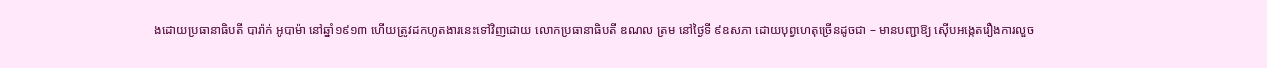ងដោយប្រធានាធិបតី បារ៉ាក់ អូបាម៉ា នៅឆ្នាំ១៩១៣ ហើយត្រូវដកហូតងារនេះទៅវិញដោយ លោកប្រធានាធិបតី ឌណល ត្រម នៅថ្ងៃទី ៩ឧសភា ដោយបុព្វហេតុច្រើនដូចជា – មានបញ្ជាឱ្យ ស៊ើបអង្កេតរឿងការលួច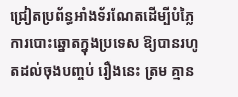ជ្រៀតប្រព័ន្ធអាំងទ័រណែតដើម្បីបំភ្លៃការបោះឆ្នោតក្នុងប្រទេស ឱ្យបានរហូតដល់ចុងបញ្ចប់ រឿងនេះ ត្រម គ្មាន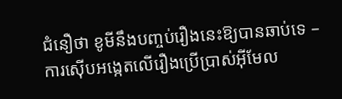ជំនឿថា ខូមីនឹងបញ្ចប់រឿងនេះឱ្យបានឆាប់ទេ – ការស៊ើបអង្កេតលើរឿងប្រើប្រាស់អ៊ីមែល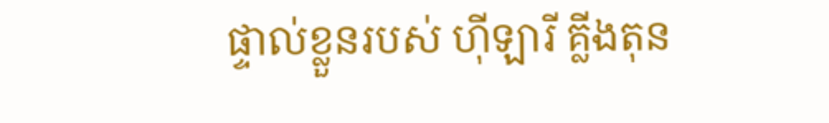ផ្ទាល់ខ្លួនរបស់ ហ៊ីឡារី គ្លីងតុន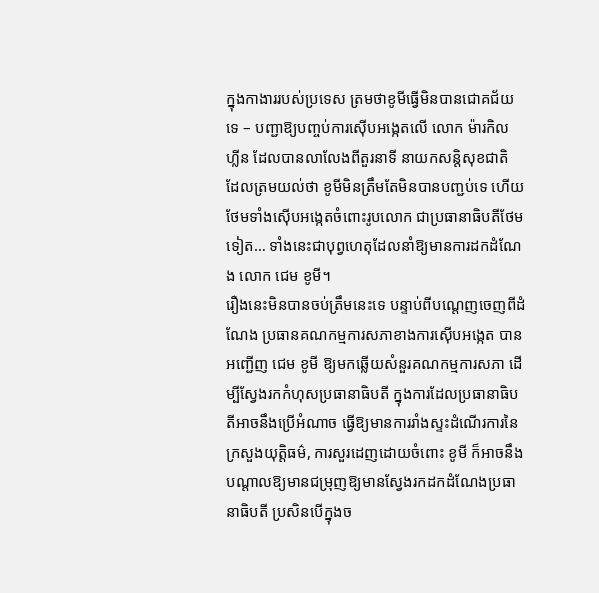ក្នុងកាងាររបស់ប្រទេស ត្រមថាខូមីធ្វើមិនបានជោគជ័យទេ – បញ្ជាឱ្យបញ្ចប់ការស៊ើបអង្កេតលើ លោក ម៉ារកិល ហ្លីន ដែលបានលាលែងពីតួរនាទី នាយកសន្តិសុខជាតិ ដែលត្រមយល់ថា ខូមីមិនត្រឹមតែមិនបានបញ្ជប់ទេ ហើយថែមទាំងស៊ើបអង្កេតចំពោះរូបលោក ជាប្រធានាធិបតីថែមទៀត… ទាំងនេះជាបុព្វហេតុដែលនាំឱ្យមានការដកដំណែង លោក ជេម ខូមី។
រឿងនេះមិនបានចប់ត្រឹមនេះទេ បន្ទាប់ពីបណ្តេញចេញពីដំណែង ប្រធានគណកម្មការសភាខាងការស៊ើបអង្កេត បានអញ្ជើញ ជេម ខូមី ឱ្យមកឆ្លើយសំនួរគណកម្មការសភា ដើម្បីស្វែងរកកំហុសប្រធានាធិបតី ក្នុងការដែលប្រធានាធិបតីអាចនឹងប្រើអំណាច ធ្វើឱ្យមានការរាំងស្ទះដំណើរការនៃក្រសួងយុត្តិធម៌, ការសួរដេញដោយចំពោះ ខូមី ក៏អាចនឹងបណ្តាលឱ្យមានជម្រុញឱ្យមានស្វែងរកដកដំណែងប្រធានាធិបតី ប្រសិនបើក្នុងច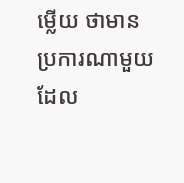ម្លើយ ថាមានប្រការណាមួយដែល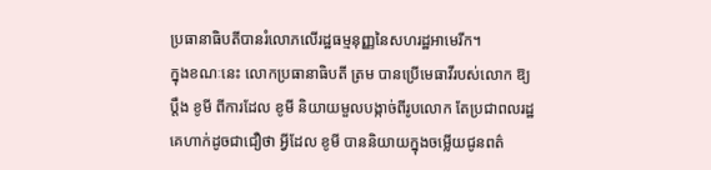ប្រធានាធិបតីបានរំលោភលើរដ្ឋធម្មនុញ្ញនៃសហរដ្ឋអាមេរីក។
ក្នុងខណៈនេះ លោកប្រធានាធិបតី ត្រម បានប្រើមេធាវីរបស់លោក ឱ្យប្តឹង ខូមី ពីការដែល ខូមី និយាយមួលបង្កាច់ពីរូបលោក តែប្រជាពលរដ្ឋគេហាក់ដូចជាជឿថា អ្វីដែល ខូមី បាននិយាយក្នុងចម្លើយជូនពត៌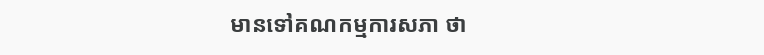មានទៅគណកម្មការសភា ថា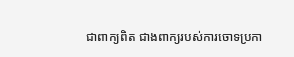ជាពាក្យពិត ជាងពាក្យរបស់ការចោទប្រកា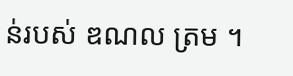ន់របស់ ឌណល ត្រម ។